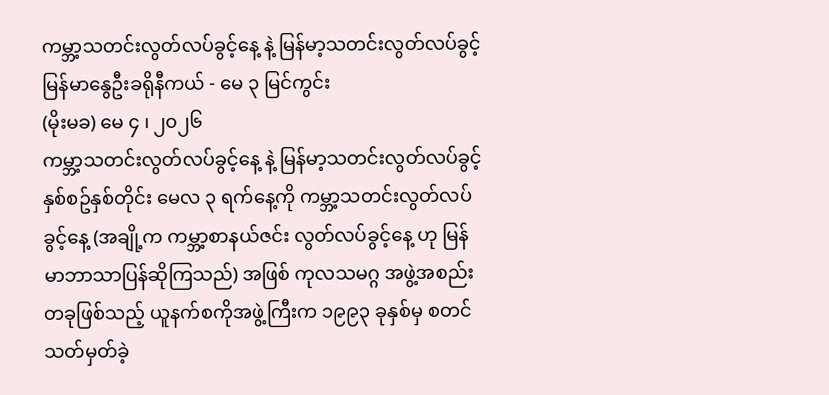ကမ္ဘာ့သတင်းလွတ်လပ်ခွင့်နေ့ နဲ့ မြန်မာ့သတင်းလွတ်လပ်ခွင့်
မြန်မာနွေဦးခရိုနီကယ် - မေ ၃ မြင်ကွင်း
(မိုးမခ) မေ ၄ ၊ ၂၀၂၆
ကမ္ဘာ့သတင်းလွတ်လပ်ခွင့်နေ့ နဲ့ မြန်မာ့သတင်းလွတ်လပ်ခွင့်
နှစ်စဥ်နှစ်တိုင်း မေလ ၃ ရက်နေ့ကို ကမ္ဘာ့သတင်းလွတ်လပ်ခွင့်နေ့ (အချို့က ကမ္ဘာ့စာနယ်ဇင်း လွတ်လပ်ခွင့်နေ့ ဟု မြန်မာဘာသာပြန်ဆိုကြသည်) အဖြစ် ကုလသမဂ္ဂ အဖွဲ့အစည်းတခုဖြစ်သည့် ယူနက်စကိုအဖွဲ့ကြီးက ၁၉၉၃ ခုနှစ်မှ စတင်သတ်မှတ်ခဲ့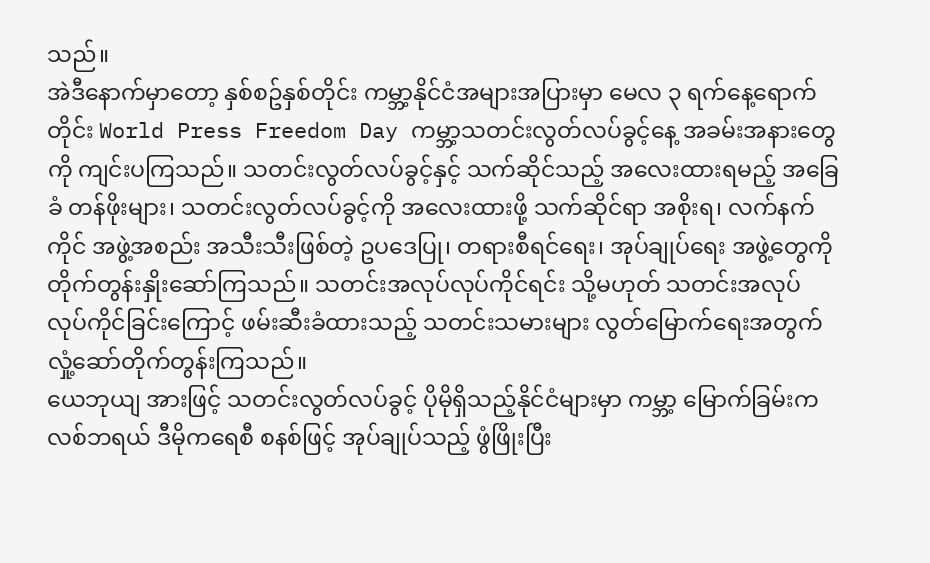သည်။
အဲဒီနောက်မှာတော့ နှစ်စဥ်နှစ်တိုင်း ကမ္ဘာ့နိုင်ငံအများအပြားမှာ မေလ ၃ ရက်နေ့ရောက်တိုင်း World Press Freedom Day ကမ္ဘာ့သတင်းလွတ်လပ်ခွင့်နေ့ အခမ်းအနားတွေကို ကျင်းပကြသည်။ သတင်းလွတ်လပ်ခွင့်နှင့် သက်ဆိုင်သည့် အလေးထားရမည့် အခြေခံ တန်ဖိုးများ၊ သတင်းလွတ်လပ်ခွင့်ကို အလေးထားဖို့ သက်ဆိုင်ရာ အစိုးရ၊ လက်နက်ကိုင် အဖွဲ့အစည်း အသီးသီးဖြစ်တဲ့ ဥပဒေပြု၊ တရားစီရင်ရေး၊ အုပ်ချုပ်ရေး အဖွဲ့တွေကို တိုက်တွန်းနှိုးဆော်ကြသည်။ သတင်းအလုပ်လုပ်ကိုင်ရင်း သို့မဟုတ် သတင်းအလုပ်လုပ်ကိုင်ခြင်းကြောင့် ဖမ်းဆီးခံထားသည့် သတင်းသမားများ လွတ်မြောက်ရေးအတွက် လှုံ့ဆော်တိုက်တွန်းကြသည်။
ယေဘုယျ အားဖြင့် သတင်းလွတ်လပ်ခွင့် ပိုမိုရှိသည့်နိုင်ငံများမှာ ကမ္ဘာ့ မြောက်ခြမ်းက လစ်ဘရယ် ဒီမိုကရေစီ စနစ်ဖြင့် အုပ်ချုပ်သည့် ဖွံဖြိုးပြီး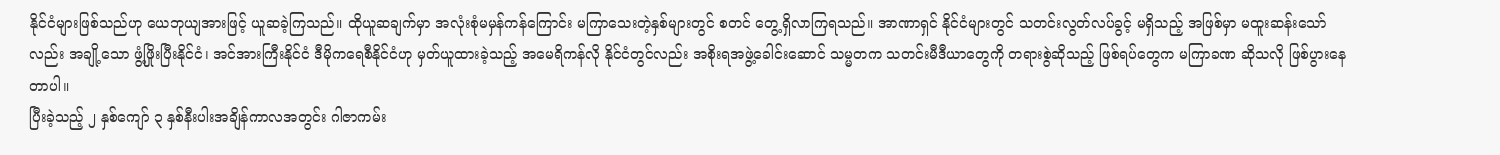နိုင်ငံများဖြစ်သည်ဟု ယေဘုယျအားဖြင့် ယူဆခဲ့ကြသည်။ ထိုယူဆချက်မှာ အလုံးစုံမမှန်ကန်ကြောင်း မကြာသေးတဲ့နှစ်များတွင် စတင် တွေ့ရှိလာကြရသည်။ အာဏာရှင် နိုင်ငံများတွင် သတင်းလွတ်လပ်ခွင့် မရှိသည့် အဖြစ်မှာ မထူးဆန်းသော်လည်း အချို့သော ဖွံ့ဖြိုးပြီးနိုင်ငံ၊ အင်အားကြီးနိုင်ငံ ဒီမိုကရေစီနိုင်ငံဟု မှတ်ယူထားခဲ့သည့် အမေရိကန်လို နိုင်ငံတွင်လည်း အစိုးရအဖွဲ့ခေါင်းဆောင် သမ္မတက သတင်းမီဒီယာတွေကို တရားစွဲဆိုသည့် ဖြစ်ရပ်တွေက မကြာခဏ ဆိုသလို ဖြစ်ပွားနေတာပါ။
ပြီးခဲ့သည့် ၂ နှစ်ကျော် ၃ နှစ်နီးပါးအချိန်ကာလအတွင်း ဂါဇာကမ်း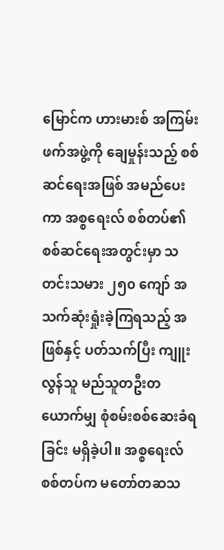မြောင်က ဟားမားစ် အကြမ်းဖက်အဖွဲ့ကို ချေမှုန်းသည့် စစ်ဆင်ရေးအဖြစ် အမည်ပေးကာ အစ္စရေးလ် စစ်တပ်၏ စစ်ဆင်ရေးအတွင်းမှာ သတင်းသမား ၂၅၀ ကျော် အသက်ဆုံးရှုံးခဲ့ကြရသည့် အဖြစ်နှင့် ပတ်သက်ပြီး ကျူးလွန်သူ မည်သူတဦးတယောက်မျှ စုံစမ်းစစ်ဆေးခံရခြင်း မရှိခဲ့ပါ။ အစ္စရေးလ် စစ်တပ်က မတော်တဆသ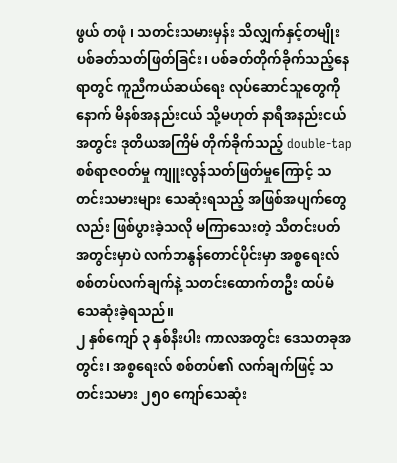ဖွယ် တဖုံ ၊ သတင်းသမားမှန်း သိလျှက်နှင့်တမျိုး ပစ်ခတ်သတ်ဖြတ်ခြင်း၊ ပစ်ခတ်တိုက်ခိုက်သည့်နေရာတွင် ကူညီကယ်ဆယ်ရေး လုပ်ဆောင်သူတွေကို နောက် မိနစ်အနည်းငယ် သို့မဟုတ် နာရီအနည်းငယ်အတွင်း ဒုတိယအကြိမ် တိုက်ခိုက်သည့် double-tap စစ်ရာဇဝတ်မှု ကျူးလွန်သတ်ဖြတ်မှုကြောင့် သတင်းသမားများ သေဆုံးရသည့် အဖြစ်အပျက်တွေလည်း ဖြစ်ပွားခဲ့သလို မကြာသေးတဲ့ သီတင်းပတ်အတွင်းမှာပဲ လက်ဘနွန်တောင်ပိုင်းမှာ အစ္စရေးလ် စစ်တပ်လက်ချက်နဲ့ သတင်းထောက်တဦး ထပ်မံသေဆုံးခဲ့ရသည်။
၂ နှစ်ကျော် ၃ နှစ်နီးပါး ကာလအတွင်း ဒေသတခုအတွင်း၊ အစ္စရေးလ် စစ်တပ်၏ လက်ချက်ဖြင့် သတင်းသမား ၂၅၀ ကျော်သေဆုံး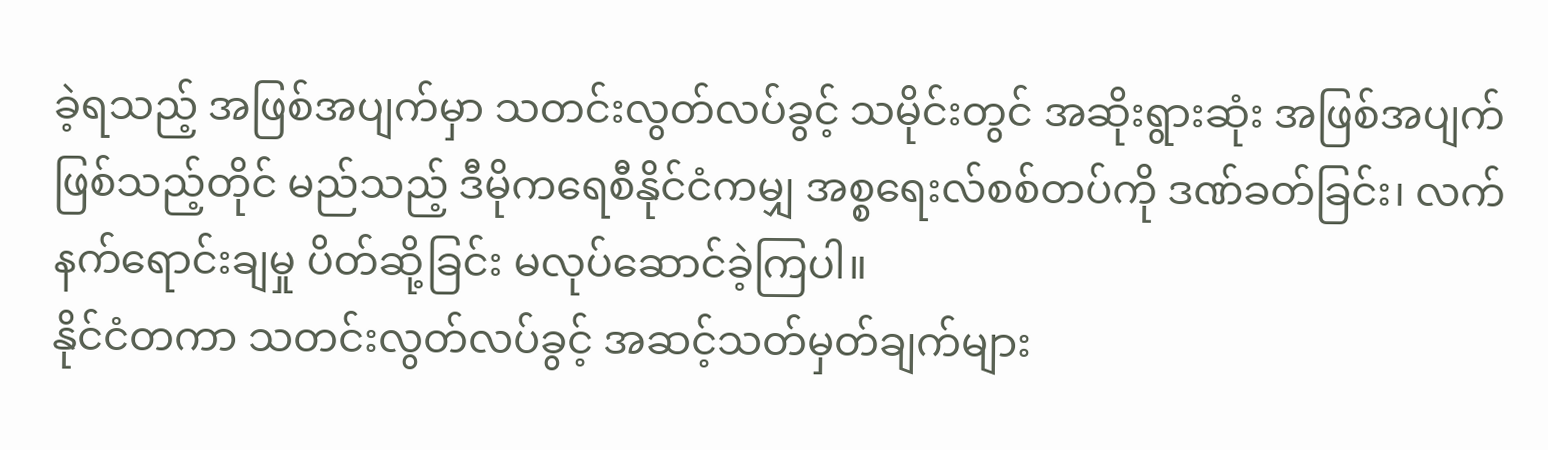ခဲ့ရသည့် အဖြစ်အပျက်မှာ သတင်းလွတ်လပ်ခွင့် သမိုင်းတွင် အဆိုးရွားဆုံး အဖြစ်အပျက်ဖြစ်သည့်တိုင် မည်သည့် ဒီမိုကရေစီနိုင်ငံကမျှ အစ္စရေးလ်စစ်တပ်ကို ဒဏ်ခတ်ခြင်း၊ လက်နက်ရောင်းချမှု ပိတ်ဆို့ခြင်း မလုပ်ဆောင်ခဲ့ကြပါ။
နိုင်ငံတကာ သတင်းလွတ်လပ်ခွင့် အဆင့်သတ်မှတ်ချက်များ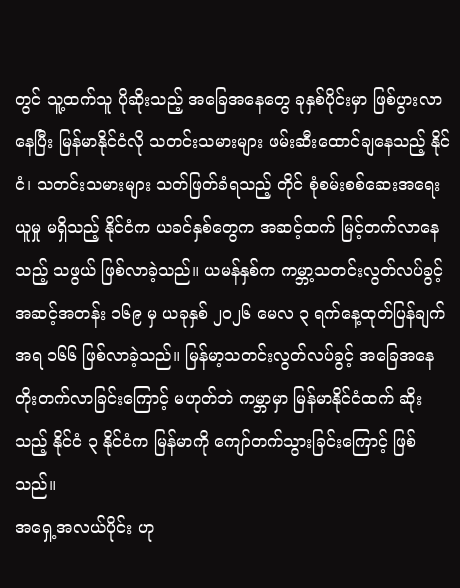တွင် သူ့ထက်သူ ပိုဆိုးသည့် အခြေအနေတွေ ခုနှစ်ပိုင်းမှာ ဖြစ်ပွားလာနေပြီး မြန်မာနိုင်ငံလို သတင်းသမားများ ဖမ်းဆီးထောင်ချနေသည့် နိုင်ငံ၊ သတင်းသမားများ သတ်ဖြတ်ခံရသည့် တိုင် စုံစမ်းစစ်ဆေးအရေးယူမှု မရှိသည့် နိုင်ငံက ယခင်နှစ်တွေက အဆင့်ထက် မြင့်တက်လာနေသည့် သဖွယ် ဖြစ်လာခဲ့သည်။ ယမန်နှစ်က ကမ္ဘာ့သတင်းလွတ်လပ်ခွင့် အဆင့်အတန်း ၁၆၉ မှ ယခုနှစ် ၂၀၂၆ မေလ ၃ ရက်နေ့ထုတ်ပြန်ချက် အရ ၁၆၆ ဖြစ်လာခဲ့သည်။ မြန်မာ့သတင်းလွတ်လပ်ခွင့် အခြေအနေ တိုးတက်လာခြင်းကြောင့် မဟုတ်ဘဲ ကမ္ဘာမှာ မြန်မာနိုင်ငံထက် ဆိုးသည့် နိုင်ငံ ၃ နိုင်ငံက မြန်မာကို ကျော်တက်သွားခြင်းကြောင့် ဖြစ်သည်။
အရှေ့အလယ်ပိုင်း ဟု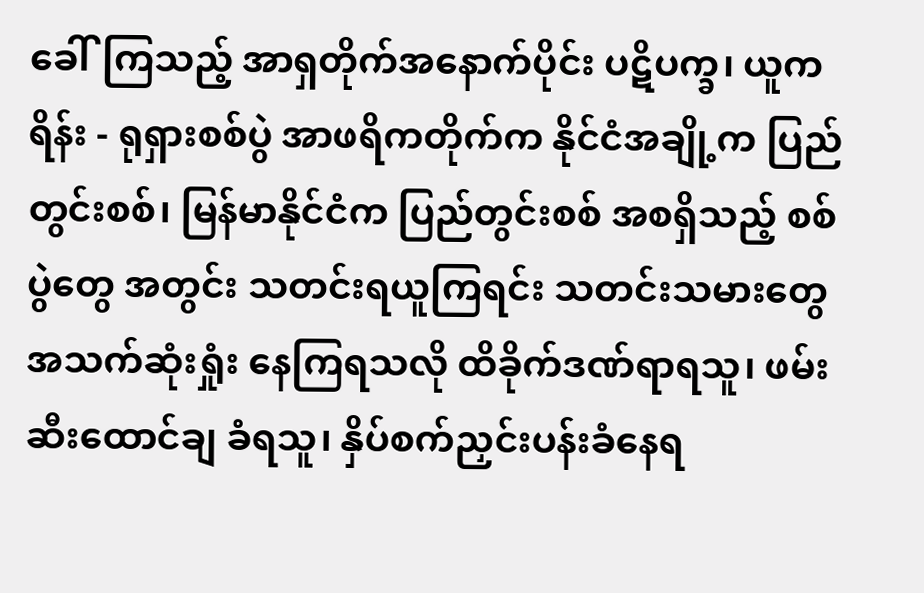ခေါ်ကြသည့် အာရှတိုက်အနောက်ပိုင်း ပဋိပက္ခ၊ ယူကရိန်း - ရုရှားစစ်ပွဲ အာဖရိကတိုက်က နိုင်ငံအချို့က ပြည်တွင်းစစ်၊ မြန်မာနိုင်ငံက ပြည်တွင်းစစ် အစရှိသည့် စစ်ပွဲတွေ အတွင်း သတင်းရယူကြရင်း သတင်းသမားတွေ အသက်ဆုံးရှုံး နေကြရသလို ထိခိုက်ဒဏ်ရာရသူ၊ ဖမ်းဆီးထောင်ချ ခံရသူ၊ နှိပ်စက်ညှင်းပန်းခံနေရ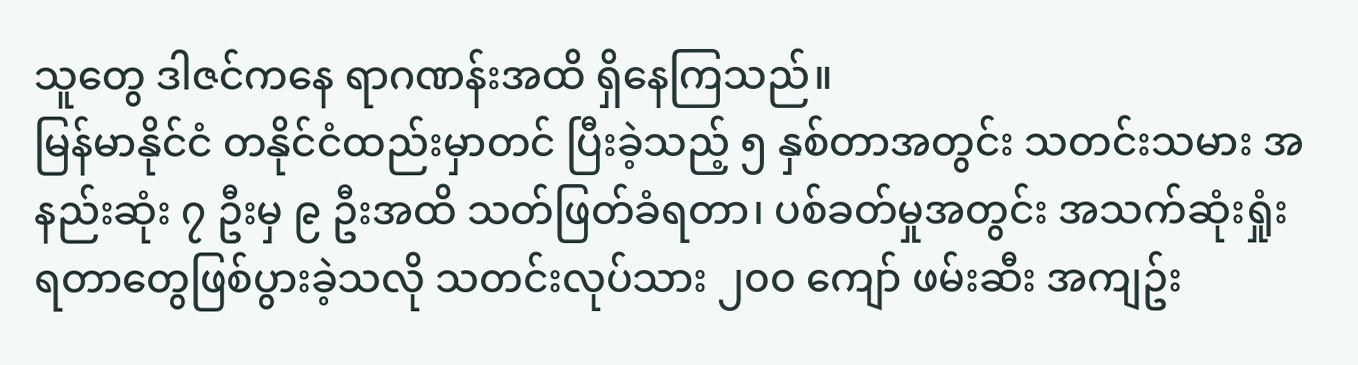သူတွေ ဒါဇင်ကနေ ရာဂဏန်းအထိ ရှိနေကြသည်။
မြန်မာနိုင်ငံ တနိုင်ငံထည်းမှာတင် ပြီးခဲ့သည့် ၅ နှစ်တာအတွင်း သတင်းသမား အနည်းဆုံး ၇ ဦးမှ ၉ ဦးအထိ သတ်ဖြတ်ခံရတာ၊ ပစ်ခတ်မှုအတွင်း အသက်ဆုံးရှုံးရတာတွေဖြစ်ပွားခဲ့သလို သတင်းလုပ်သား ၂၀၀ ကျော် ဖမ်းဆီး အကျဥ်း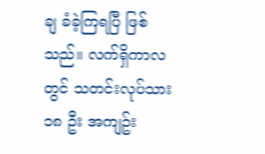ချ ခံခဲ့ကြရပြီ ဖြစ်သည်။ လက်ရှိကာလတွင် သတင်းလုပ်သား ၁၈ ဦး အကျဥ်း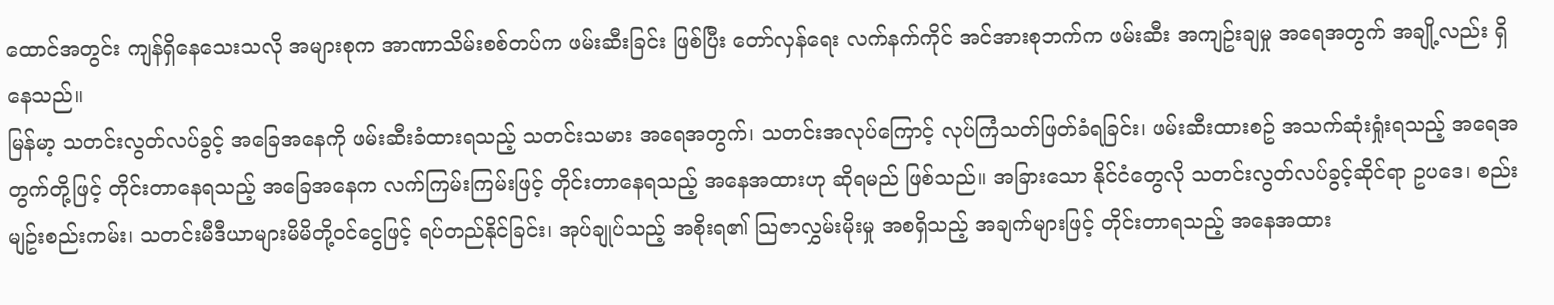ထောင်အတွင်း ကျန်ရှိနေသေးသလို အများစုက အာဏာသိမ်းစစ်တပ်က ဖမ်းဆီးခြင်း ဖြစ်ပြီး တော်လှန်ရေး လက်နက်ကိုင် အင်အားစုဘက်က ဖမ်းဆီး အကျဥ်းချမှု အရေအတွက် အချို့လည်း ရှိနေသည်။
မြန်မာ့ သတင်းလွတ်လပ်ခွင့် အခြေအနေကို ဖမ်းဆီးခံထားရသည့် သတင်းသမား အရေအတွက်၊ သတင်းအလုပ်ကြောင့် လုပ်ကြံသတ်ဖြတ်ခံရခြင်း၊ ဖမ်းဆီးထားစဥ် အသက်ဆုံးရှုံးရသည့် အရေအတွက်တို့ဖြင့် တိုင်းတာနေရသည့် အခြေအနေက လက်ကြမ်းကြမ်းဖြင့် တိုင်းတာနေရသည့် အနေအထားဟု ဆိုရမည် ဖြစ်သည်။ အခြားသော နိုင်ငံတွေလို သတင်းလွတ်လပ်ခွင့်ဆိုင်ရာ ဥပဒေ၊ စည်းမျဥ်းစည်းကမ်း၊ သတင်းမီဒီယာများမိမိတို့ဝင်ငွေဖြင့် ရပ်တည်နိုင်ခြင်း၊ အုပ်ချုပ်သည့် အစိုးရ၏ သြဇာလွှမ်းမိုးမှု အစရှိသည့် အချက်များဖြင့် တိုင်းတာရသည့် အနေအထား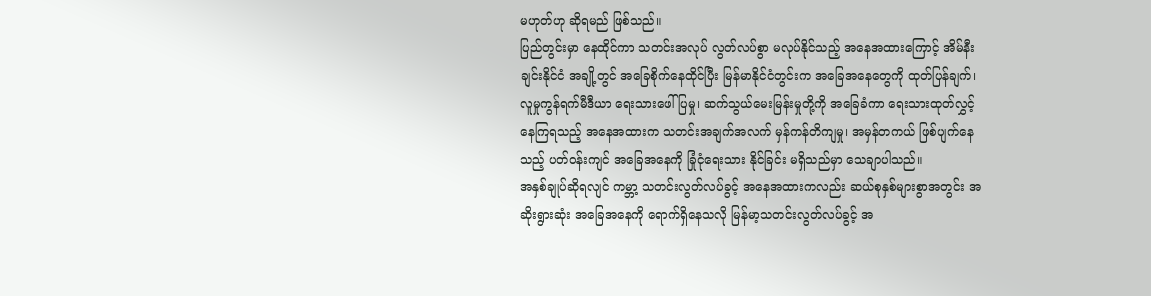မဟုတ်ဟု ဆိုရမည် ဖြစ်သည်။
ပြည်တွင်းမှာ နေထိုင်ကာ သတင်းအလုပ် လွတ်လပ်စွာ မလုပ်နိုင်သည့် အနေအထားကြောင့် အိမ်နီးချင်းနိုင်ငံ အချို့တွင် အခြေစိုက်နေထိုင်ပြီး မြန်မာနိုင်ငံတွင်းက အခြေအနေတွေကို ထုတ်ပြန်ချက်၊ လူမှုကွန်ရက်မီဒီယာ ရေးသားဖေါ်ပြမှု၊ ဆက်သွယ်မေးမြန်းမှုတို့ကို အခြေခံကာ ရေးသားထုတ်လွှင့်နေကြရသည့် အနေအထားက သတင်းအချက်အလက် မှန်ကန်တိကျမှု၊ အမှန်တကယ် ဖြစ်ပျက်နေသည့် ပတ်ဝန်းကျင် အခြေအနေကို ခြုံငုံရေးသား နိုင်ခြင်း မရှိသည်မှာ သေချာပါသည်။
အနှစ်ချုပ်ဆိုရလျင် ကမ္ဘာ့ သတင်းလွတ်လပ်ခွင့် အနေအထားကလည်း ဆယ်စုနှစ်များစွာအတွင်း အဆိုးရွားဆုံး အခြေအနေကို ရောက်ရှိနေသလို မြန်မာ့သတင်းလွတ်လပ်ခွင့် အ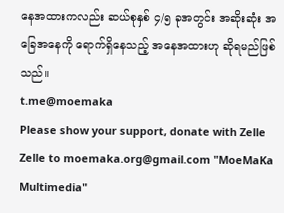နေအထားကလည်း ဆယ်စုနှစ် ၄/၅ ခုအတွင်း အဆိုးဆုံး အခြေအနေကို ရောက်ရှိနေသည့် အနေအထားဟု ဆိုရမည်ဖြစ်သည်။
t.me@moemaka
Please show your support, donate with Zelle
Zelle to moemaka.org@gmail.com "MoeMaKa Multimedia"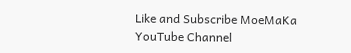Like and Subscribe MoeMaKa YouTube Channel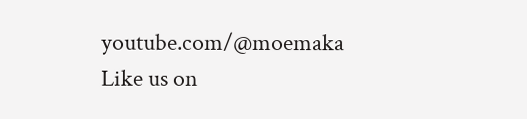youtube.com/@moemaka
Like us on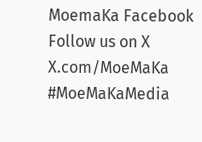MoemaKa Facebook
Follow us on X
X.com/MoeMaKa
#MoeMaKaMedia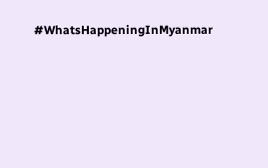#WhatsHappeningInMyanmar